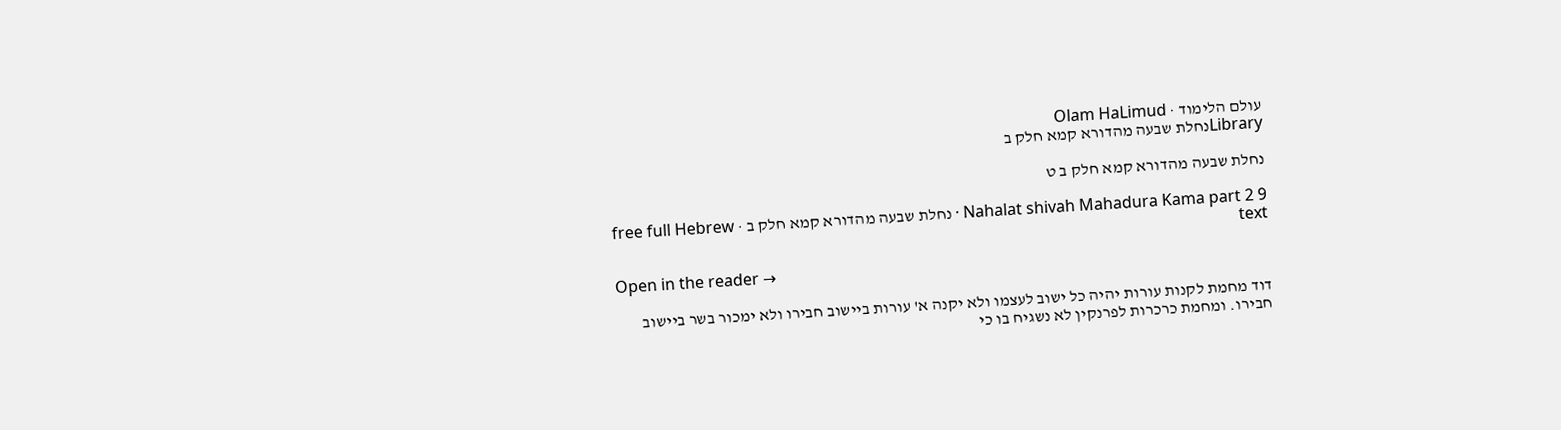עולם הלימוד · Olam HaLimud
Libraryנחלת שבעה מהדורא קמא חלק ב

נחלת שבעה מהדורא קמא חלק ב ט

Nahalat shivah Mahadura Kama part 2 9 · נחלת שבעה מהדורא קמא חלק ב · free full Hebrew text

Open in the reader →

דוד מחמת לקנות עורות יהיה כל ישוב לעצמו ולא יקנה א' עורות ביישוב חבירו ולא ימכור בשר ביישוב חבירו. ומחמת כרכרות לפרנקין לא נשגיח בו כי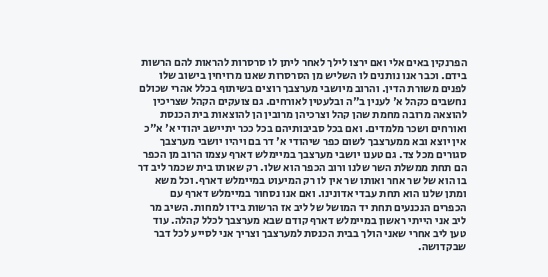הפרנקין באים אלי ואם ירצו לילך לאחר ליתן לו סרסרות להראות להם הרשות בידם. וכבר אנו נותנים לו השליש מן הסרסרות שאנו מרויחין בישוב שלו לפנים משורת הדין. והרוב מיושבי מערצבך רוצים בשיתוף בכלל אהרי שכולם נחשבים כקהל א' לענין ב"ה ובלעטין לאורחים. גם צועקים הקהל שצריכין להוצאה מרובה מחמת שהן קהל וצרכיהן מרובין הן להוצאות בית הכנסת ואורחים ושכר מלמדים. ואם בכל סביבותיהם בכל ככר יתיישב יהודי א' א"כ אין יוצא ובא ממערצבך לשום כפר שיהודי א' דר בם ויהיו יושבי מערצבך סגורים מכל צד. גם טענו יושבי מערצבך במיימלש דארף עצמו הרוב מן הכפר הם תחת ממשלת השר שלנו ורוב הכפר הוא שלו. רק שאותו בית שכמר ליב דר בו הוא של שר אחר ואותו שר אין לו רק המיעוט במיימלש דארף. וכל משא ומתן שלנו הוא תחת עבדי אדונינו. ואם אנו נסחור במיימלש דארף עם הכפרים הנכנעים תחת יד המושל של ליב אז הרשות בידו למחות. השיב מר ליב אני הייתי ראשון במיימלש דארף קודם שבא מערצבך לכלל קהלה. עוד טען ליב אחרי שאני הולך בבית הכנסת למערצבך וצריך אני לסייע לכל דבר שבקדושה.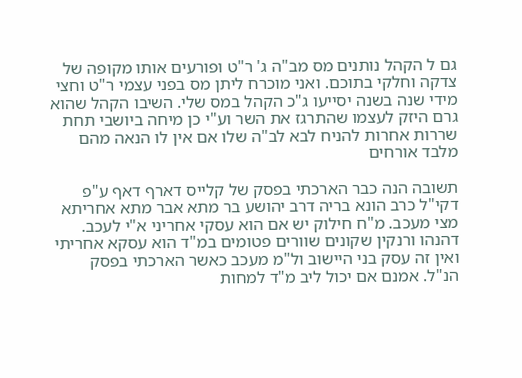גם ל הקהל נותנים מס מב"ה ג' ר"ט ופורעים אותו מקופה של צדקה וחלקי בתוכם. ואני מוכרח ליתן מס בפני עצמי ר"ט וחצי מידי שנה בשנה יסייעו ג"כ הקהל במס שלי. השיבו הקהל שהוא גרם היזק לעצמו שהתרגז את השר וע"י כן מיחה ביושבי תחת שררות אחרות להניח לבא לב"ה שלו אם אין לו הנאה מהם מלבד אורחים

תשובה הנה כבר הארכתי בפסק של קלייס דארף דאף ע"פ דקי"ל כרב הונא בריה דרב יהושע בר מתא אבר מתא אחריתא מצי מעכב. מ"ח חילוק יש אם הוא עסקי אחריני א"י לעכב. דהנהו ורנקין שקונים שוורים פטומים במ"ד הוא עסקא אחריתי ואין זה עסק בני היישוב ול"מ מעכב כאשר הארכתי בפסק הנ"ל. אמנם אם יכול ליב מ"ד למחות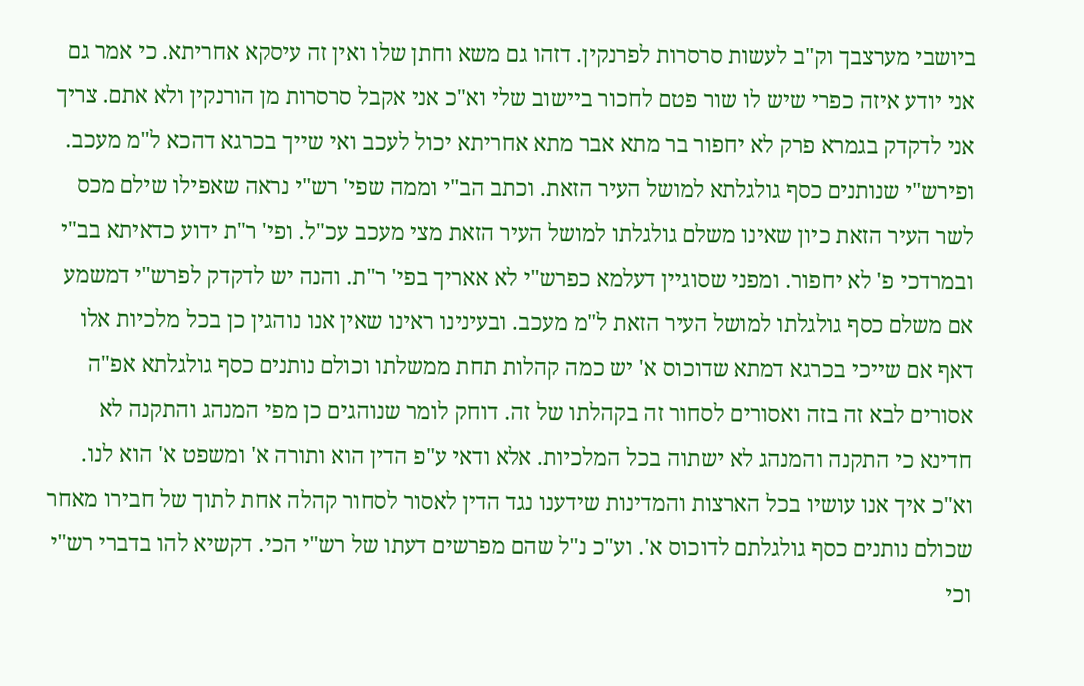ביושבי מערצבך וק"ב לעשות סרסרות לפרנקין. דזהו גם משא וחתן שלו ואין זה עיסקא אחריתא. כי אמר גם אני יודע איזה כפרי שיש לו שור פטם לחכור ביישוב שלי וא"כ אני אקבל סרסרות מן הורנקין ולא אתם. צריך אני לדקדק בגמרא פרק לא יחפור בר מתא אבר מתא אחריתא יכול לעכב ואי שייך בכרגא דהכא ל"מ מעכב. ופירש"י שנותנים כסף גולגלתא למושל העיר הזאת. וכתב הב"י וממה שפי' רש"י נראה שאפילו שילם מכס לשר העיר הזאת כיון שאינו משלם גולגלתו למושל העיר הזאת מצי מעכב עכ"ל. ופי' ר"ת ידוע כדאיתא בב"י ובמרדכי פ' לא יחפור. ומפני שסוגיין דעלמא כפרש"י לא אאריך בפי' ר"ת. והנה יש לדקדק לפרש"י דמשמע אם משלם כסף גולגלתו למושל העיר הזאת ל"מ מעכב. ובעינינו ראינו שאין אנו נוהגין כן בכל מלכיות אלו דאף אם שייכי בכרגא דמתא שדוכוס א' יש כמה קהלות תחת ממשלתו וכולם נותנים כסף גולגלתא אפ"ה אסורים לבא זה בזה ואסורים לסחור זה בקהלתו של זה. דוחק לומר שנוהגים כן מפי המנהג והתקנה לא חדינא כי התקנה והמנהג לא ישתוה בכל המלכיות. אלא ודאי ע"פ הדין הוא ותורה א' ומשפט א' הוא לנו. וא"כ איך אנו עושיו בכל הארצות והמדינות שידענו נגד הדין לאסור לסחור קהלה אחת לתוך של חבירו מאחר שכולם נותנים כסף גולגלתם לדוכוס א'. וע"כ נ"ל שהם מפרשים דעתו של רש"י הכי. דקשיא להו בדברי רש"י וכי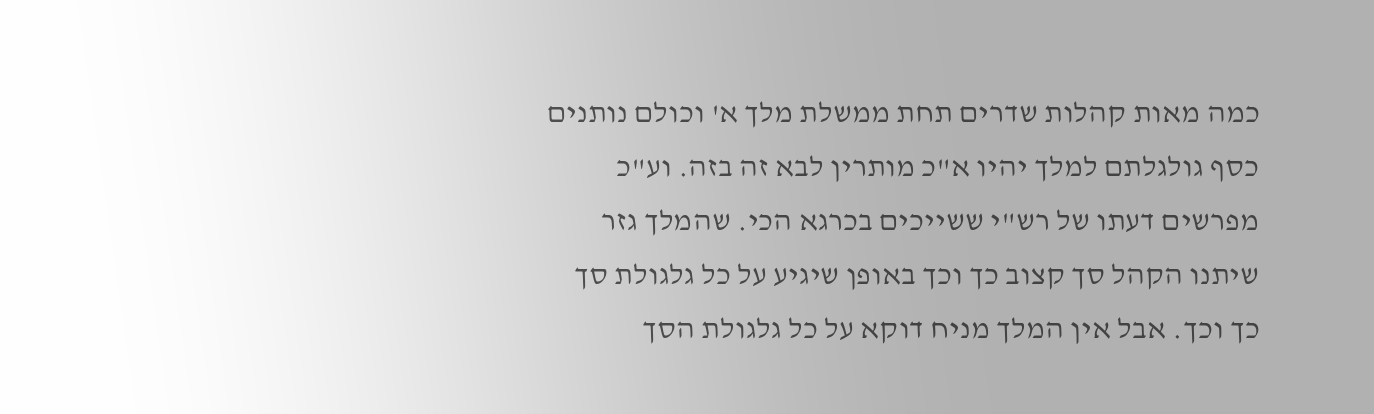כמה מאות קהלות שדרים תחת ממשלת מלך א' וכולם נותנים כסף גולגלתם למלך יהיו א"כ מותרין לבא זה בזה. וע"כ מפרשים דעתו של רש"י ששייכים בכרגא הכי. שהמלך גזר שיתנו הקהל סך קצוב כך וכך באופן שיגיע על כל גלגולת סך כך וכך. אבל אין המלך מניח דוקא על כל גלגולת הסך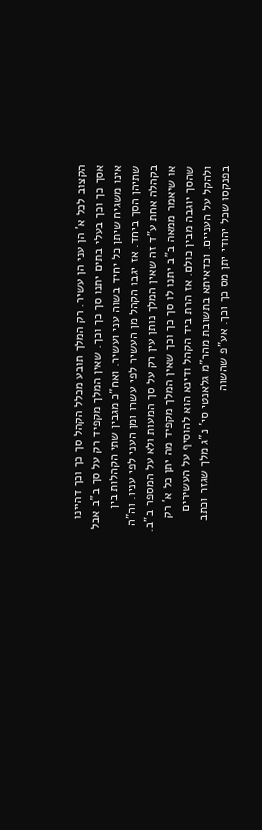הקצוב לכל א' הן עני הן עשיר. רק המלך תובע מכלל הקהל סך כך וכך דהיינו אסך כך וכך בעלי בתים יתנו סך כך וכך. שאין המלך מקפיד רק על סך ב"ב אבל אינו משגיח שיתן כל יחיד בשוה עני ועשיר. ואח"כ מגבין שתי הקהלות בין שתיהן הסך ביחד. אז יגבו הקהל מן העשיר לפי עשרו ומן העני לפי עניו. וה"ה בקהלה אחת ע"ד זה שאין המלך נותן עין רק על סך המעות ולא על המספר ב"ב. או שיאמר ממאה ב"ב יתנו לו סך כך וכך שאין המלך מקפיד מה יתן כל א' רק שהסך יוגבה מבין כולם. אז הרת ביד הקהל ודינא הוא להוסיף על העשירים ולהקל על העניים. וכדאיתא בתשובת מהר"מ גלאנטי סי' נ"ג מלך שגזר וכתב בפנקסו שכל יהודי יתן מס כך וכך. אע"פ שהשוה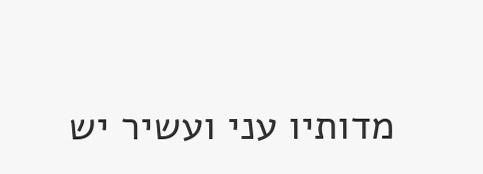מדותיו עני ועשיר יש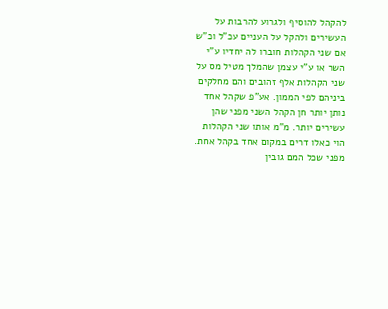להקהל להוסיף ולגרוע להרבות על העשירים ולהקל על העניים עכ"ל וכ"ש אם שני הקהלות חוברו לה יחדיו ע"י השר או ע"י עצמן שהמלך מטיל מס על שני הקהלות אלף זהובים והם מחלקים ביניהם לפי הממון. אע"פ שקהל אחד נותן יותר חן הקהל השני מפני שהן עשירים יותר. מ"מ אותו שני הקהלות הוי כאלו דרים במקום אחד בקהל אחת. מפני שכל המם גובין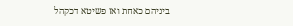ביניהם כאחת ואז פשיטא דכקהל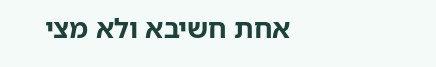אחת חשיבא ולא מצי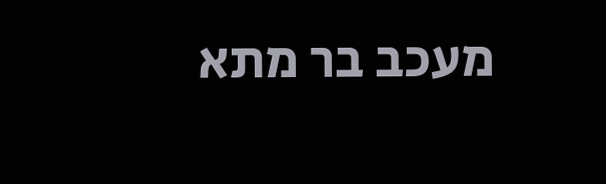מעכב בר מתא